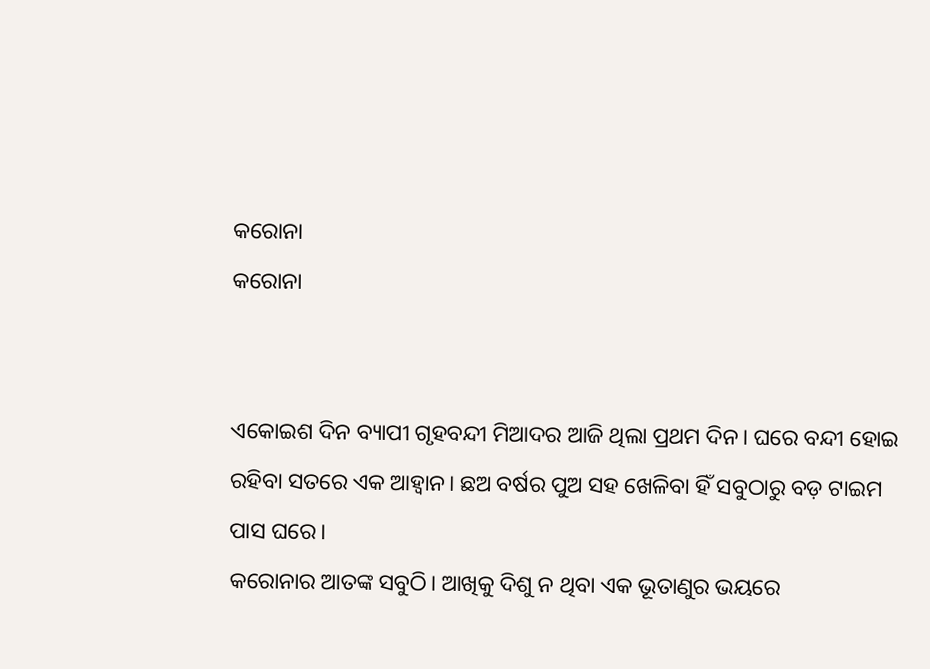କରୋନା
କରୋନା


ଏକୋଇଶ ଦିନ ବ୍ୟାପୀ ଗୃହବନ୍ଦୀ ମିଆଦର ଆଜି ଥିଲା ପ୍ରଥମ ଦିନ। ଘରେ ବନ୍ଦୀ ହୋଇ ରହିବା ସତରେ ଏକ ଆହ୍ୱାନ। ଛଅ ବର୍ଷର ପୁଅ ସହ ଖେଳିବା ହିଁ ସବୁଠାରୁ ବଡ଼ ଟାଇମ ପାସ ଘରେ।
କରୋନାର ଆତଙ୍କ ସବୁଠି। ଆଖିକୁ ଦିଶୁ ନ ଥିବା ଏକ ଭୂତାଣୁର ଭୟରେ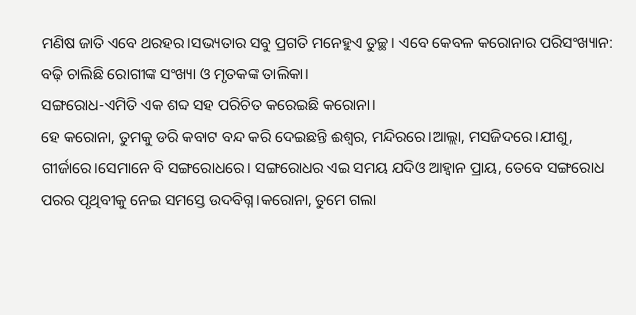ମଣିଷ ଜାତି ଏବେ ଥରହର।ସଭ୍ୟତାର ସବୁ ପ୍ରଗତି ମନେହୁଏ ତୁଚ୍ଛ। ଏବେ କେବଳ କରୋନାର ପରିସଂଖ୍ୟାନ: ବଢ଼ି ଚାଲିଛି ରୋଗୀଙ୍କ ସଂଖ୍ୟା ଓ ମୃତକଙ୍କ ତାଲିକା।
ସଙ୍ଗରୋଧ-ଏମିତି ଏକ ଶବ୍ଦ ସହ ପରିଚିତ କରେଇଛି କରୋନା।
ହେ କରୋନା, ତୁମକୁ ଡରି କବାଟ ବନ୍ଦ କରି ଦେଇଛନ୍ତି ଈଶ୍ୱର, ମନ୍ଦିରରେ।ଆଲ୍ଲା, ମସଜିଦରେ।ଯୀଶୁ, ଗୀର୍ଜାରେ।ସେମାନେ ବି ସଙ୍ଗରୋଧରେ। ସଙ୍ଗରୋଧର ଏଇ ସମୟ ଯଦିଓ ଆହ୍ୱାନ ପ୍ରାୟ, ତେବେ ସଙ୍ଗରୋଧ ପରର ପୃଥିବୀକୁ ନେଇ ସମସ୍ତେ ଉଦବିଗ୍ନ।କରୋନା, ତୁମେ ଗଲା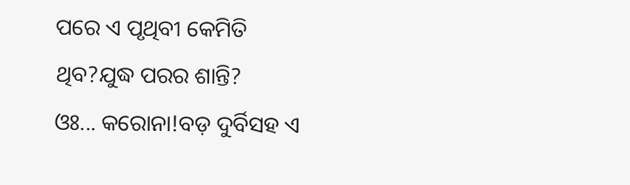ପରେ ଏ ପୃଥିବୀ କେମିତି ଥିବ?ଯୁଦ୍ଧ ପରର ଶାନ୍ତି?
ଓଃ... କରୋନା!ବଡ଼ ଦୁର୍ବିସହ ଏ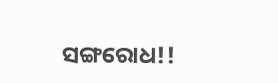ସଙ୍ଗରୋଧ!!